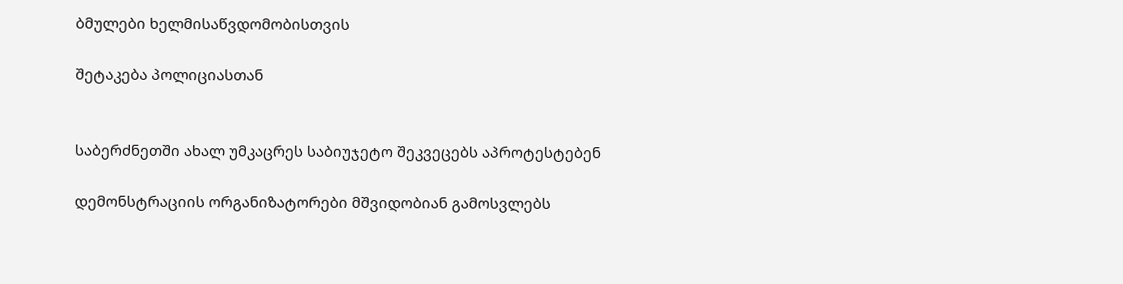ბმულები ხელმისაწვდომობისთვის

შეტაკება პოლიციასთან


საბერძნეთში ახალ უმკაცრეს საბიუჯეტო შეკვეცებს აპროტესტებენ

დემონსტრაციის ორგანიზატორები მშვიდობიან გამოსვლებს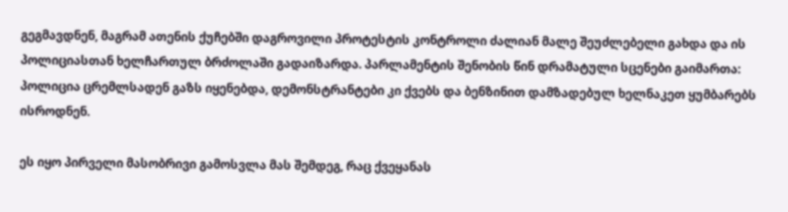გეგმავდნენ, მაგრამ ათენის ქუჩებში დაგროვილი პროტესტის კონტროლი ძალიან მალე შეუძლებელი გახდა და ის პოლიციასთან ხელჩართულ ბრძოლაში გადაიზარდა. პარლამენტის შენობის წინ დრამატული სცენები გაიმართა: პოლიცია ცრემლსადენ გაზს იყენებდა, დემონსტრანტები კი ქვებს და ბენზინით დამზადებულ ხელნაკეთ ყუმბარებს ისროდნენ.

ეს იყო პირველი მასობრივი გამოსვლა მას შემდეგ, რაც ქვეყანას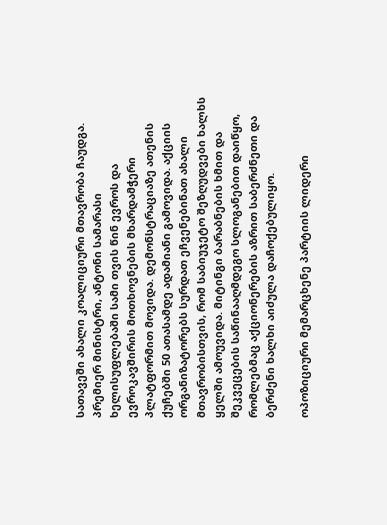სათავეში ახალი კოალიციური მთავრობა ჩაუდგა. პრემიერ მინისტრი, ანტონი სამარასი ხელისუფლებაში სამი თვის წინ ევროს და ევროკავშირის მოთხოვნების მხარდამჭერი პლატფორმით მოვიდა. დემონსტრაციაზე ათენის ქუჩებში 50 ათასამდე ადამიანი გამოვიდა. აქციის ორგანიზატორებს სურდათ ეჩვენებინათ ახალი მთავრობისთვის, რომ საბიუჯეტო შეზღუდვები ხალხს ყელში ამოუვიდა. მიტინგი ბარაბნების ხმით და შეკვეცების საწინააღმდეგო სლოგანებით დაიწყო, რომლებმაც აქციონერების აზრით საბერძნეთი და ბერძენი ხალხი აიძულა დაჩოქებულიყო.

ოპოზიციური მემარცხენე პარტიის ლიდერი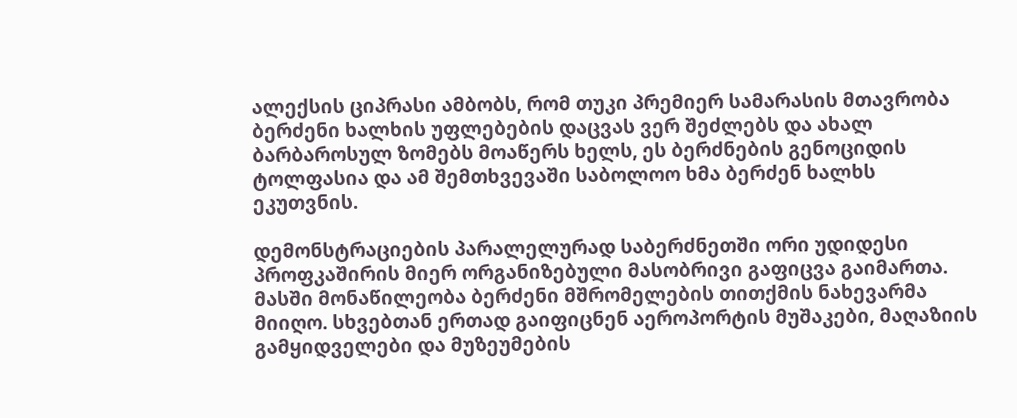ალექსის ციპრასი ამბობს, რომ თუკი პრემიერ სამარასის მთავრობა ბერძენი ხალხის უფლებების დაცვას ვერ შეძლებს და ახალ ბარბაროსულ ზომებს მოაწერს ხელს, ეს ბერძნების გენოციდის ტოლფასია და ამ შემთხვევაში საბოლოო ხმა ბერძენ ხალხს ეკუთვნის.

დემონსტრაციების პარალელურად საბერძნეთში ორი უდიდესი პროფკაშირის მიერ ორგანიზებული მასობრივი გაფიცვა გაიმართა. მასში მონაწილეობა ბერძენი მშრომელების თითქმის ნახევარმა მიიღო. სხვებთან ერთად გაიფიცნენ აეროპორტის მუშაკები, მაღაზიის გამყიდველები და მუზეუმების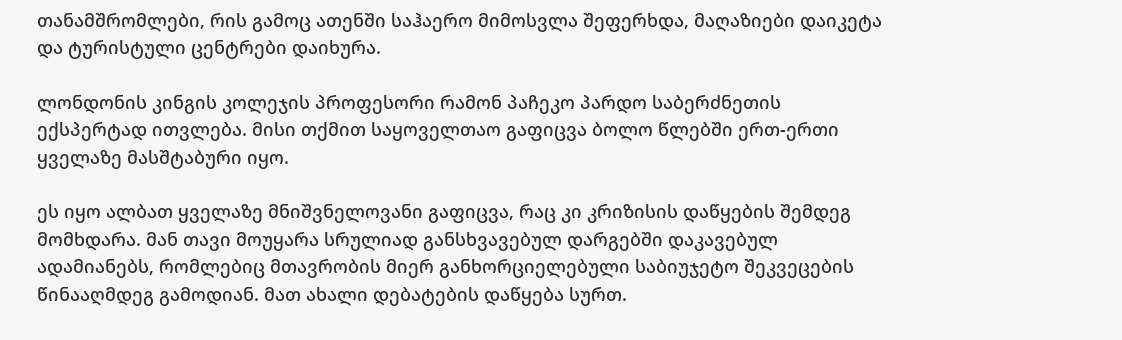თანამშრომლები, რის გამოც ათენში საჰაერო მიმოსვლა შეფერხდა, მაღაზიები დაიკეტა და ტურისტული ცენტრები დაიხურა.

ლონდონის კინგის კოლეჯის პროფესორი რამონ პაჩეკო პარდო საბერძნეთის ექსპერტად ითვლება. მისი თქმით საყოველთაო გაფიცვა ბოლო წლებში ერთ-ერთი ყველაზე მასშტაბური იყო.

ეს იყო ალბათ ყველაზე მნიშვნელოვანი გაფიცვა, რაც კი კრიზისის დაწყების შემდეგ მომხდარა. მან თავი მოუყარა სრულიად განსხვავებულ დარგებში დაკავებულ ადამიანებს, რომლებიც მთავრობის მიერ განხორციელებული საბიუჯეტო შეკვეცების წინააღმდეგ გამოდიან. მათ ახალი დებატების დაწყება სურთ.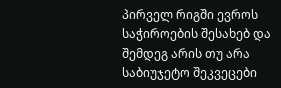პირველ რიგში ევროს საჭიროების შესახებ და შემდეგ არის თუ არა საბიუჯეტო შეკვეცები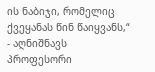ის ნაბიჯი, რომელიც ქვეყანას წინ წაიყვანს,“ - აღნიშნავს პროფესორი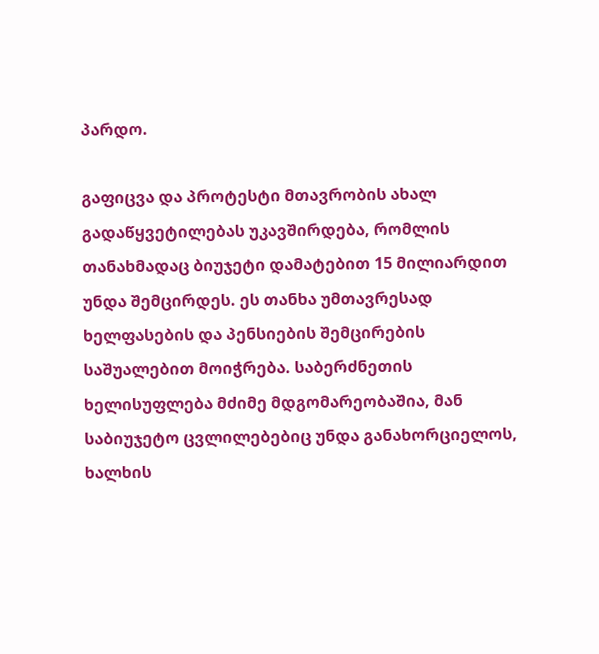პარდო.

გაფიცვა და პროტესტი მთავრობის ახალ გადაწყვეტილებას უკავშირდება, რომლის თანახმადაც ბიუჯეტი დამატებით 15 მილიარდით უნდა შემცირდეს. ეს თანხა უმთავრესად ხელფასების და პენსიების შემცირების საშუალებით მოიჭრება. საბერძნეთის ხელისუფლება მძიმე მდგომარეობაშია, მან საბიუჯეტო ცვლილებებიც უნდა განახორციელოს, ხალხის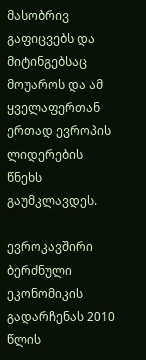მასობრივ გაფიცვებს და მიტინგებსაც მოუაროს და ამ ყველაფერთან ერთად ევროპის ლიდერების წნეხს გაუმკლავდეს.

ევროკავშირი ბერძნული ეკონომიკის გადარჩენას 2010 წლის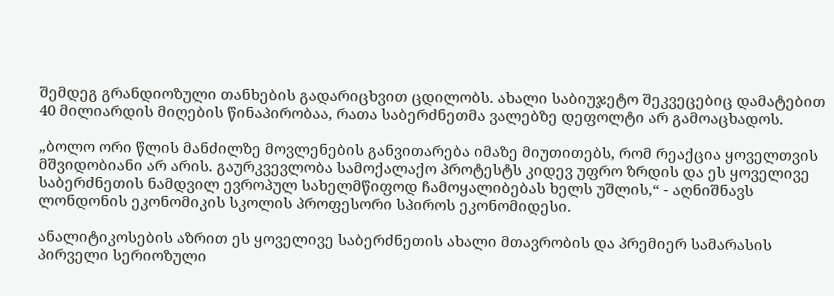შემდეგ გრანდიოზული თანხების გადარიცხვით ცდილობს. ახალი საბიუჯეტო შეკვეცებიც დამატებით 40 მილიარდის მიღების წინაპირობაა, რათა საბერძნეთმა ვალებზე დეფოლტი არ გამოაცხადოს.

„ბოლო ორი წლის მანძილზე მოვლენების განვითარება იმაზე მიუთითებს, რომ რეაქცია ყოველთვის მშვიდობიანი არ არის. გაურკვევლობა სამოქალაქო პროტესტს კიდევ უფრო ზრდის და ეს ყოველივე საბერძნეთის ნამდვილ ევროპულ სახელმწიფოდ ჩამოყალიბებას ხელს უშლის,“ - აღნიშნავს ლონდონის ეკონომიკის სკოლის პროფესორი სპიროს ეკონომიდესი.

ანალიტიკოსების აზრით ეს ყოველივე საბერძნეთის ახალი მთავრობის და პრემიერ სამარასის პირველი სერიოზული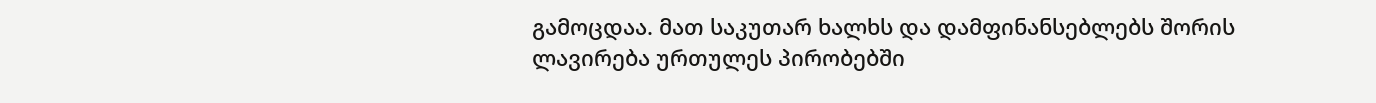გამოცდაა. მათ საკუთარ ხალხს და დამფინანსებლებს შორის ლავირება ურთულეს პირობებში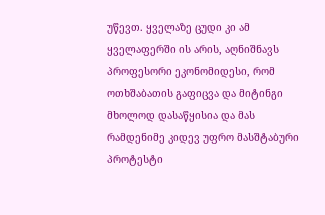უწევთ. ყველაზე ცუდი კი ამ ყველაფერში ის არის, აღნიშნავს პროფესორი ეკონომიდესი, რომ ოთხშაბათის გაფიცვა და მიტინგი მხოლოდ დასაწყისია და მას რამდენიმე კიდევ უფრო მასშტაბური პროტესტი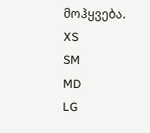მოჰყვება.
XS
SM
MD
LG